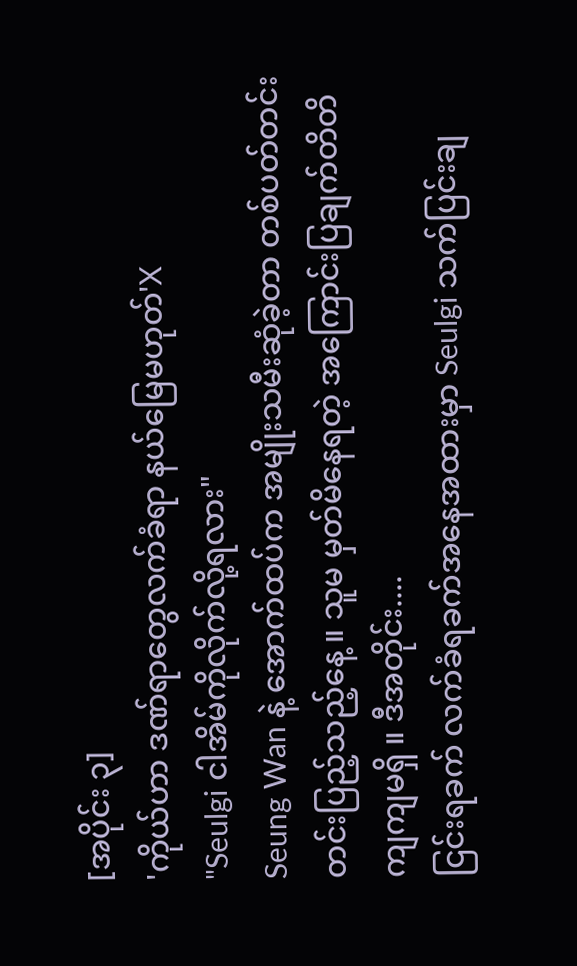[အပိုင်း ၃]
'ကိုယ်ဟာ ဒဏ်ရာတွေလက်ခံရာ နယ်မြေမဟုတ်'X
"Seulgi ငါအိမ်ကိုလိုက်လို့ရလား"
Seung Wan နဲ့ အောက်ထပ်က အမျိုးသမီးဆုံခဲ့တာ တစ်ပတ်တင်းတင်းပြည့်သည့်နေ့ ။ သူမ မှတ်မိနေရတဲ့ အကြောင်းပြချက်တိတိကျကျမရှိ ။ ဒီအတိုင်း....
ငြင်းရခက် လက်ခံရခက်အနေအထားမှာ Seulgi သက်ပြင်းချ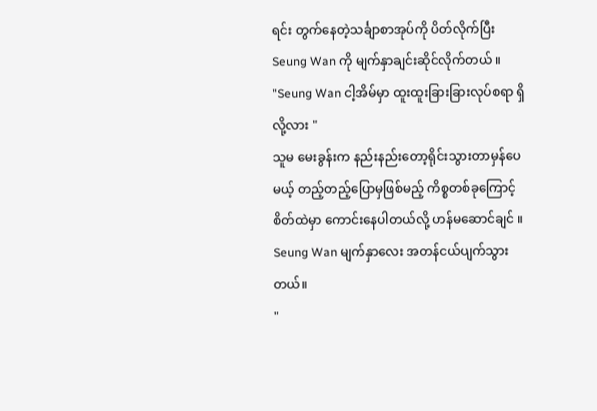ရင်း တွက်နေတဲ့သင်္ချာစာအုပ်ကို ပိတ်လိုက်ပြီး Seung Wan ကို မျက်နှာချင်းဆိုင်လိုက်တယ် ။
"Seung Wan ငါ့အိမ်မှာ ထူးထူးခြားခြားလုပ်စရာ ရှိလို့လား "
သူမ မေးခွန်းက နည်းနည်းတော့ရိုင်းသွားတာမှန်ပေမယ့် တည့်တည့်ပြောမှဖြစ်မည့် ကိစ္စတစ်ခုကြောင့် စိတ်ထဲမှာ ကောင်းနေပါတယ်လို့ ဟန်မဆောင်ချင် ။ Seung Wan မျက်နှာလေး အတန်ငယ်ပျက်သွားတယ်။
"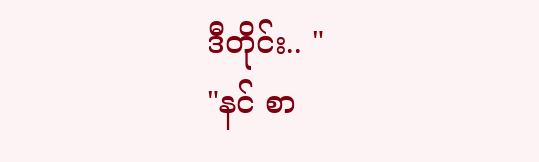ဒီတိုင်း.. "
"နင် စာ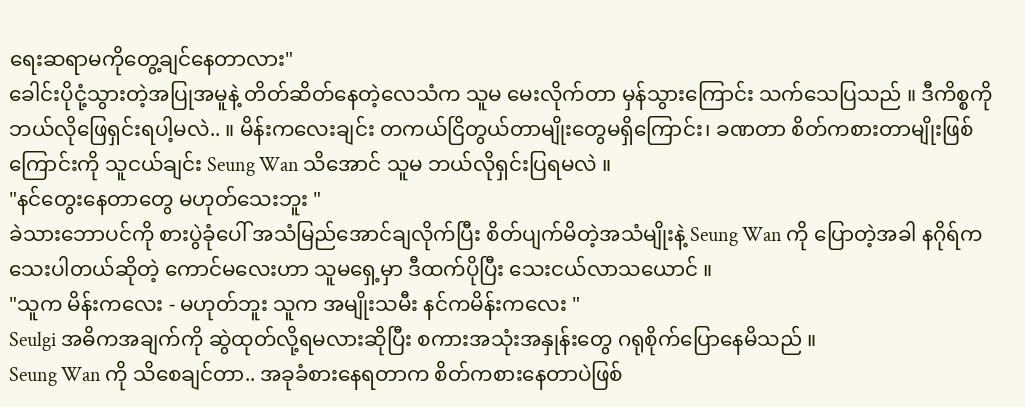ရေးဆရာမကိုတွေ့ချင်နေတာလား"
ခေါင်းပိုငုံ့သွားတဲ့အပြုအမူနဲ့ တိတ်ဆိတ်နေတဲ့လေသံက သူမ မေးလိုက်တာ မှန်သွားကြောင်း သက်သေပြသည် ။ ဒီကိစ္စကို ဘယ်လိုဖြေရှင်းရပါ့မလဲ.. ။ မိန်းကလေးချင်း တကယ်ငြိတွယ်တာမျိုးတွေမရှိကြောင်း၊ ခဏတာ စိတ်ကစားတာမျိုးဖြစ်ကြောင်းကို သူငယ်ချင်း Seung Wan သိအောင် သူမ ဘယ်လိုရှင်းပြရမလဲ ။
"နင်တွေးနေတာတွေ မဟုတ်သေးဘူး "
ခဲသားဘောပင်ကို စားပွဲခုံပေါ် အသံမြည်အောင်ချလိုက်ပြီး စိတ်ပျက်မိတဲ့အသံမျိုးနဲ့ Seung Wan ကို ပြောတဲ့အခါ နဂိုရ်ကသေးပါတယ်ဆိုတဲ့ ကောင်မလေးဟာ သူမရှေ့မှာ ဒီထက်ပိုပြီး သေးငယ်လာသယောင် ။
"သူက မိန်းကလေး - မဟုတ်ဘူး သူက အမျိုးသမီး နင်ကမိန်းကလေး "
Seulgi အဓိကအချက်ကို ဆွဲထုတ်လို့ရမလားဆိုပြီး စကားအသုံးအနှုန်းတွေ ဂရုစိုက်ပြောနေမိသည် ။
Seung Wan ကို သိစေချင်တာ.. အခုခံစားနေရတာက စိတ်ကစားနေတာပဲဖြစ်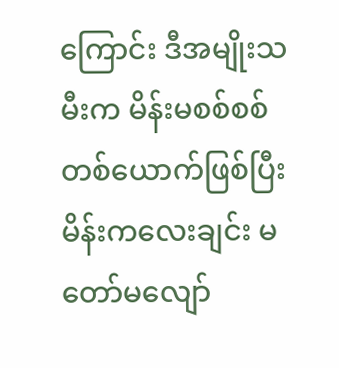ကြောင်း ဒီအမျိုးသမီးက မိန်းမစစ်စစ်တစ်ယောက်ဖြစ်ပြီး မိန်းကလေးချင်း မတော်မလျော်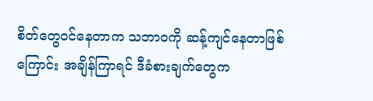စိတ်တွေဝင်နေတာက သဘာဝကို ဆန့်ကျင်နေတာဖြစ်ကြောင်း အချိန်ကြာရင် ဒီခံစားချက်တွေက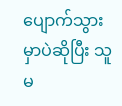ပျောက်သွားမှာပဲဆိုပြီး သူမ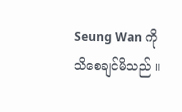Seung Wan ကို သိစေချင်မိသည် ။